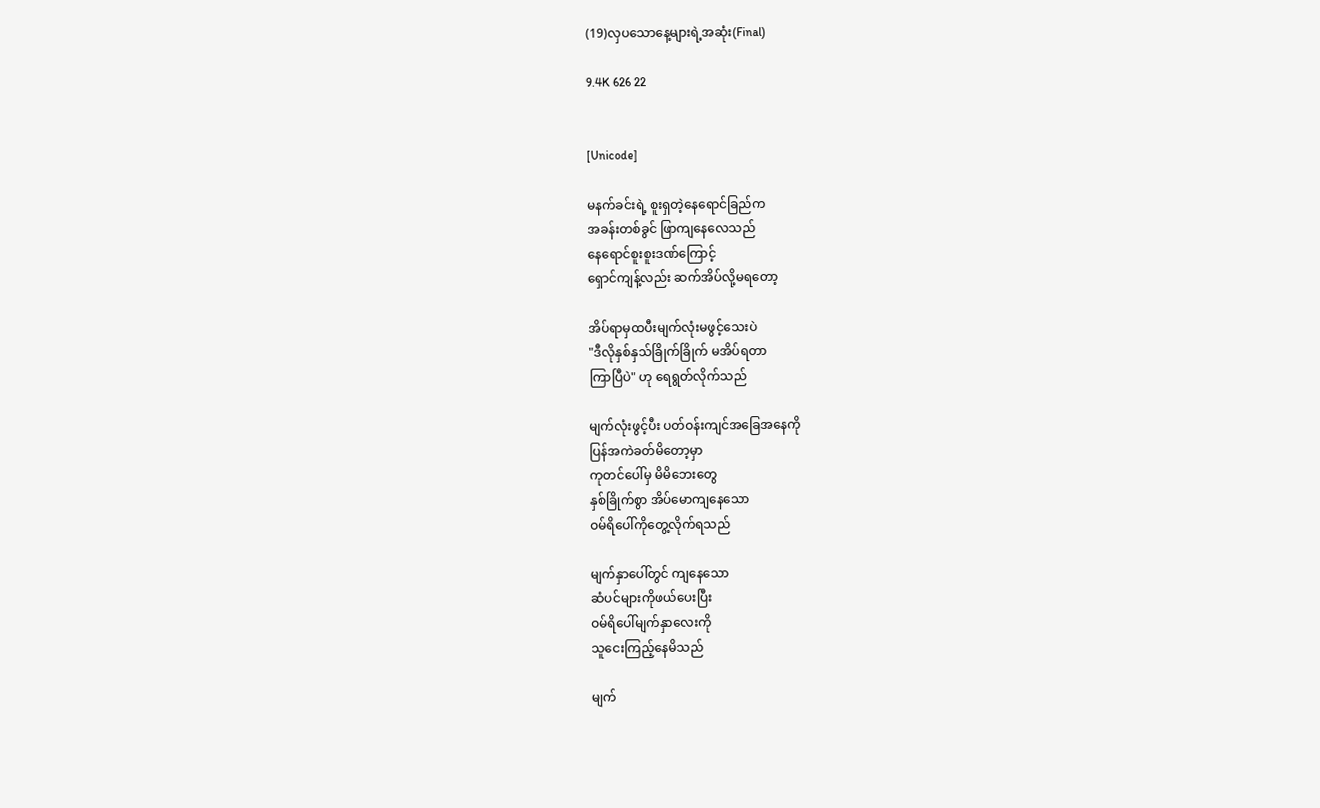(19)လှပသောနေ့များရဲ့အဆုံး(Final)

9.4K 626 22


[Unicode]

မနက်ခင်းရဲ့ စူးရှတဲ့နေရောင်ခြည်က
အခန်းတစ်ခွင် ဖြာကျနေလေသည်
နေရောင်စူးစူးဒဏ်ကြောင့်
ရှောင်ကျန့်လည်း ဆက်အိပ်လို့မရတော့

အိပ်ရာမှထပီးမျက်လုံးမဖွင့်သေးပဲ
"ဒီလိုနှစ်နှသ်ခြိုက်ခြိုက် မအိပ်ရတာ
ကြာပြီပဲ" ဟု ရေရွတ်လိုက်သည်

မျက်လုံးဖွင့်ပီး ပတ်ဝန်းကျင်အခြေအနေကို
ပြန်အကဲခတ်မိတော့မှာ
ကုတင်ပေါ်မှ မိမိဘေးတွေ
နှစ်ခြိုက်စွာ အိပ်မောကျနေသော
ဝမ်ရိပေါ်ကိုတွေ့လိုက်ရသည်

မျက်နှာပေါ်တွင် ကျနေသော
ဆံပင်များကိုဖယ်ပေးပြီး
ဝမ်ရိပေါ်မျက်နှာလေးကို
သူငေးကြည့်နေမိသည်

မျက်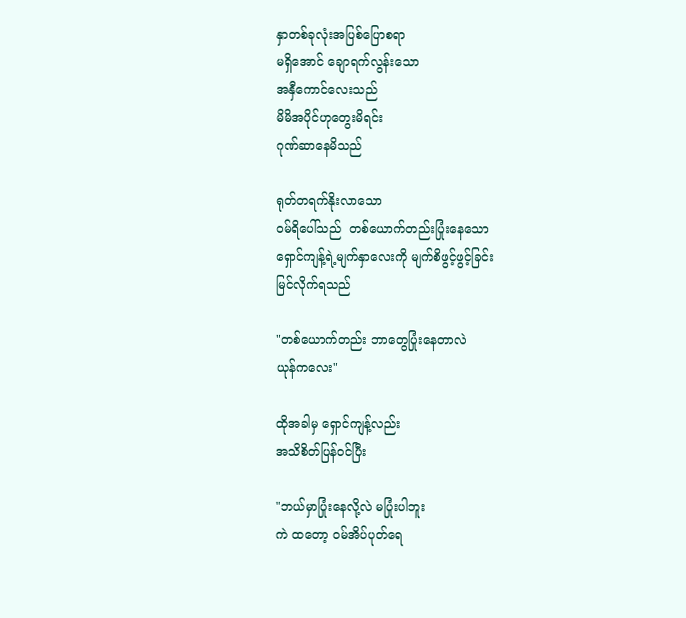နှာတစ်ခုလုံးအပြစ်ပြောစရာ
မရှိအောင် ချောရက်လွန်းသော
အနှီကောင်လေးသည်
မိမိအပိုင်ဟုတွေးမိရင်း
ဂုဏ်ဆာနေမိသည်

ရုတ်တရက်နိုးလာသော
ဝမ်ရိပေါ်သည်  တစ်ယောက်တည်းပြုံးနေသော
ရှောင်ကျန့်ရဲ့မျက်နှာလေးကို မျက်စိဖွင့်ဖွင့်ခြင်း
မြင်လိုက်ရသည်

"တစ်ယောက်တည်း ဘာတွေပြုံးနေတာလဲ
ယုန်ကလေး"

ထိုအခါမှ ရှောင်ကျန့်လည်း
အသိစိတ်ပြန်ဝင်ပြီး

"ဘယ်မှာပြုံးနေလို့လဲ မပြုံးပါဘူး
ကဲ ထတော့ ဝမ်အိပ်ပုတ်ရေ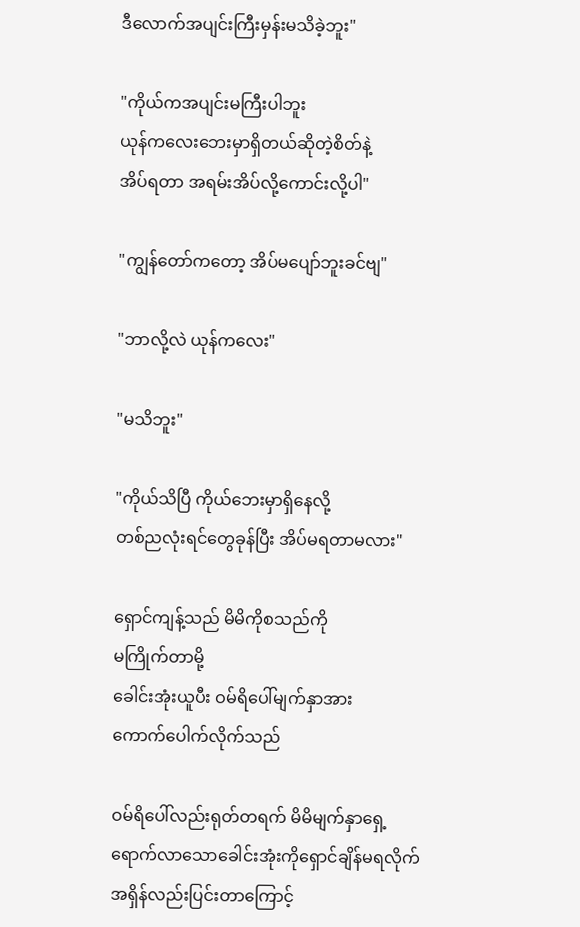ဒီလောက်အပျင်းကြီးမှန်းမသိခဲ့ဘူး"

"ကိုယ်ကအပျင်းမကြီးပါဘူး
ယုန်ကလေးဘေးမှာရှိတယ်ဆိုတဲ့စိတ်နဲ့
အိပ်ရတာ အရမ်းအိပ်လို့ကောင်းလို့ပါ"

"ကျွန်တော်ကတော့ အိပ်မပျော်ဘူးခင်ဗျ"

"ဘာလို့လဲ ယုန်ကလေး"

"မသိဘူး"

"ကိုယ်သိပြီ ကိုယ်ဘေးမှာရှိနေလို့
တစ်ညလုံးရင်တွေခုန်ပြီး အိပ်မရတာမလား"

ရှောင်ကျန့်သည် မိမိကိုစသည်ကို
မကြိုက်တာမို့
ခေါင်းအုံးယူပီး ဝမ်ရိပေါ်မျက်နှာအား
ကောက်ပေါက်လိုက်သည်

ဝမ်ရိပေါ်လည်းရုတ်တရက် မိမိမျက်နှာရှေ့
ရောက်လာသောခေါင်းအုံးကိုရှောင်ချိန်မရလိုက်
အရှိန်လည်းပြင်းတာကြောင့်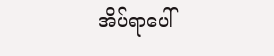အိပ်ရာပေါ်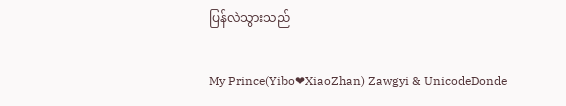ပြန်လဲသွားသည်

My Prince(Yibo❤XiaoZhan) Zawgyi & UnicodeDonde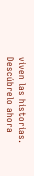viven las historias. Descúbrelo ahora